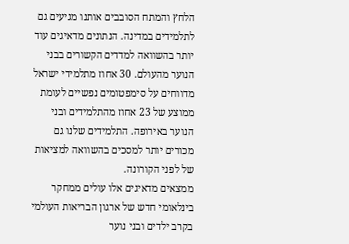הלחץ והמתח הסובבים אותנו מגיעים גם לתלמידים במדינה. הנתונים מדאיגים עוד יותר בהשוואה למדדים הקשורים בבני הנוער מהעולם. 30 אחוז מתלמידי ישראל מדווחים על סימפטומים נפשיים לעומת ממוצע של 23 אחוז מהתלמידים ובני הנוער באירופה. התלמידים שלנו גם מכורים יותר למסכים בהשוואה למציאות של לפני הקורונה.
ממצאים מדאיגים אלו עולים ממחקר בינלאומי חדש של ארגון הבריאות העולמי בקרב ילדים ובני נוער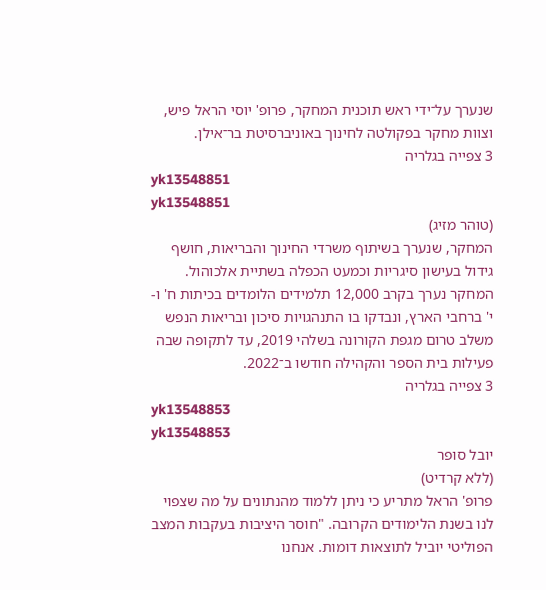שנערך על־ידי ראש תוכנית המחקר, פרופ' יוסי הראל פיש, וצוות מחקר בפקולטה לחינוך באוניברסיטת בר־אילן.
3 צפייה בגלריה
yk13548851
yk13548851
(טוהר מזיג)
המחקר, שנערך בשיתוף משרדי החינוך והבריאות, חושף גידול בעישון סיגריות וכמעט הכפלה בשתיית אלכוהול.
המחקר נערך בקרב 12,000 תלמידים הלומדים בכיתות ח' ו-י' ברחבי הארץ, ונבדקו בו התנהגויות סיכון ובריאות הנפש משלב טרום מגפת הקורונה בשלהי 2019, עד לתקופה שבה פעילות בית הספר והקהילה חודשו ב־2022.
3 צפייה בגלריה
yk13548853
yk13548853
יובל סופר
(ללא קרדיט)
פרופ' הראל מתריע כי ניתן ללמוד מהנתונים על מה שצפוי לנו בשנת הלימודים הקרובה. "חוסר היציבות בעקבות המצב הפוליטי יוביל לתוצאות דומות. אנחנו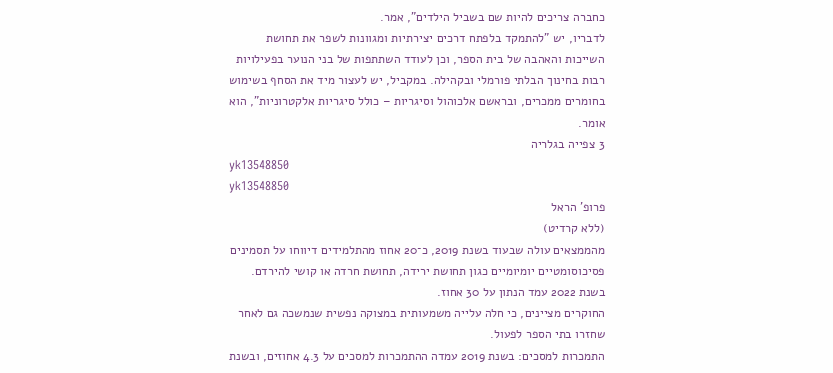כחברה צריכים להיות שם בשביל הילדים", אמר.
לדבריו, יש "להתמקד בלפתח דרכים יצירתיות ומגוונות לשפר את תחושת השייכות והאהבה של בית הספר, וכן לעודד השתתפות של בני הנוער בפעילויות רבות בחינוך הבלתי פורמלי ובקהילה. במקביל, יש לעצור מיד את הסחף בשימוש בחומרים ממכרים, ובראשם אלכוהול וסיגריות – כולל סיגריות אלקטרוניות", הוא אומר.
3 צפייה בגלריה
yk13548850
yk13548850
פרופ' הראל
(ללא קרדיט)
מהממצאים עולה שבעוד בשנת 2019, כ־20 אחוז מהתלמידים דיווחו על תסמינים פסיכוסומטיים יומיומיים כגון תחושת ירידה, תחושת חרדה או קושי להירדם. בשנת 2022 עמד הנתון על 30 אחוז.
החוקרים מציינים, כי חלה עלייה משמעותית במצוקה נפשית שנמשכה גם לאחר שחזרו בתי הספר לפעול.
התמכרות למסכים: בשנת 2019 עמדה ההתמכרות למסכים על 4.3 אחוזים, ובשנת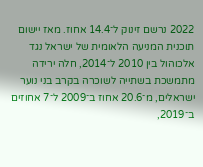2022 נרשם זינוק ל־14.4 אחוז. מאז יישום תוכנית המניעה הלאומית של ישראל נגד אלכוהול בין 2010 ל־2014, חלה ירידה מתמשכת בשתייה לשוכרה בקרב בני נוער ישראלים, מ־20.6 אחוז ב־2009 ל־7 אחוזים ב־2019,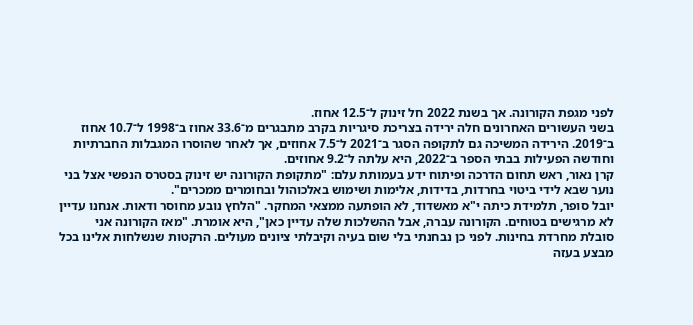לפני מגפת הקורונה. אך בשנת 2022 חל זינוק ל־12.5 אחוז.
בשני העשורים האחרונים חלה ירידה בצריכת סיגריות בקרב מתבגרים מ־33.6 אחוז ב־1998 ל־10.7 אחוז ב־2019. הירידה המשיכה גם לתקופה הסגר ב־2021 ל־7.5 אחוזים, אך לאחר שהוסרו המגבלות החברתיות וחודשה הפעילות בבתי הספר ב־2022, היא עלתה ל־9.2 אחוזים.
קרן נאור, ראש תחום הדרכה ופיתוח ידע בעמותת עלם: "מתקופת הקורונה יש זינוק בסטרס הנפשי אצל בני נוער שבא לידי ביטוי בחרדות, בדידות, אלימות ושימוש באלכוהול ובחומרים ממכרים".
יובל סופר, תלמידת כיתה י"א מאשדוד, לא הופתעה ממצאי המחקר. "הלחץ נובע מחוסר ודאות. אנחנו עדיין לא מרגישים בטוחים. הקורונה עברה, אבל ההשלכות שלה עדיין כאן", היא אומרת. "מאז הקורונה אני סובלת מחרדת בחינות. לפני כן נבחנתי בלי שום בעיה וקיבלתי ציונים מעולים. הרקטות שנשלחות אלינו בכל מבצע בעזה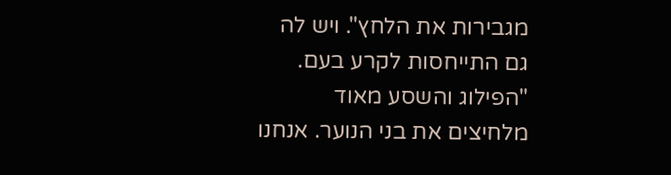מגבירות את הלחץ". ויש לה גם התייחסות לקרע בעם. "הפילוג והשסע מאוד מלחיצים את בני הנוער. אנחנו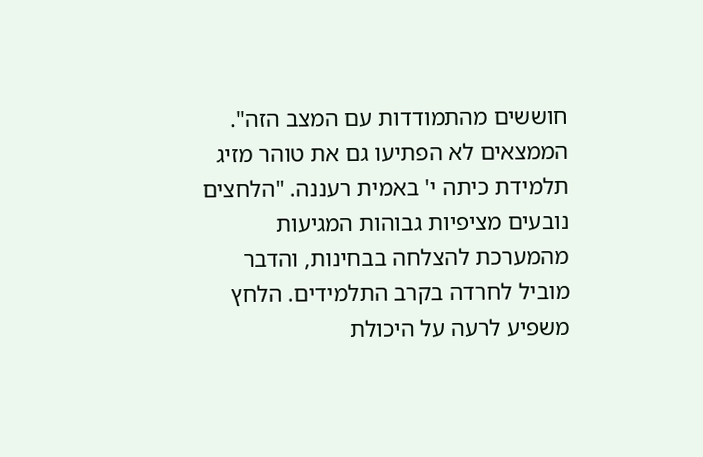חוששים מהתמודדות עם המצב הזה".
הממצאים לא הפתיעו גם את טוהר מזיג תלמידת כיתה י' באמית רעננה. "הלחצים נובעים מציפיות גבוהות המגיעות מהמערכת להצלחה בבחינות, והדבר מוביל לחרדה בקרב התלמידים. הלחץ משפיע לרעה על היכולת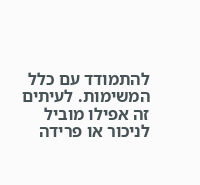להתמודד עם כלל המשימות. לעיתים זה אפילו מוביל לניכור או פרידה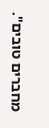מחברים טובים".